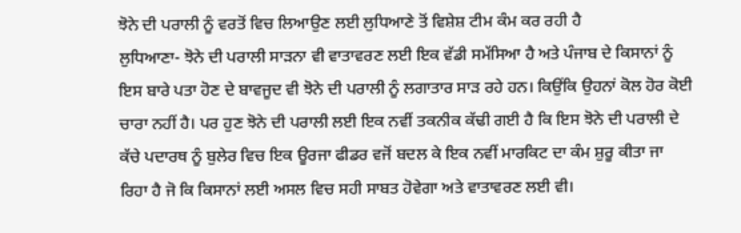ਝੋਨੇ ਦੀ ਪਰਾਲੀ ਨੂੰ ਵਰਤੋਂ ਵਿਚ ਲਿਆਉਣ ਲਈ ਲੁਧਿਆਣੇ ਤੋਂ ਵਿਸ਼ੇਸ਼ ਟੀਮ ਕੰਮ ਕਰ ਰਹੀ ਹੈ
ਲੁਧਿਆਣਾ- ਝੋਨੇ ਦੀ ਪਰਾਲੀ ਸਾੜਨਾ ਵੀ ਵਾਤਾਵਰਣ ਲਈ ਇਕ ਵੱਡੀ ਸਮੱਸਿਆ ਹੈ ਅਤੇ ਪੰਜਾਬ ਦੇ ਕਿਸਾਨਾਂ ਨੂੰ ਇਸ ਬਾਰੇ ਪਤਾ ਹੋਣ ਦੇ ਬਾਵਜੂਦ ਵੀ ਝੋਨੇ ਦੀ ਪਰਾਲੀ ਨੂੰ ਲਗਾਤਾਰ ਸਾੜ ਰਹੇ ਹਨ। ਕਿਉਂਕਿ ਉਹਨਾਂ ਕੋਲ ਹੋਰ ਕੋਈ ਚਾਰਾ ਨਹੀਂ ਹੈ। ਪਰ ਹੁਣ ਝੋਨੇ ਦੀ ਪਰਾਲੀ ਲਈ ਇਕ ਨਵੀਂ ਤਕਨੀਕ ਕੱਢੀ ਗਈ ਹੈ ਕਿ ਇਸ ਝੋਨੇ ਦੀ ਪਰਾਲੀ ਦੇ ਕੱਚੇ ਪਦਾਰਥ ਨੂੰ ਬੁਲੇਰ ਵਿਚ ਇਕ ਊਰਜਾ ਫੀਡਰ ਵਜੋਂ ਬਦਲ ਕੇ ਇਕ ਨਵੀਂ ਮਾਰਕਿਟ ਦਾ ਕੰਮ ਸ਼ੁਰੂ ਕੀਤਾ ਜਾ ਰਿਹਾ ਹੈ ਜੋ ਕਿ ਕਿਸਾਨਾਂ ਲਈ ਅਸਲ ਵਿਚ ਸਹੀ ਸਾਬਤ ਹੋਵੇਗਾ ਅਤੇ ਵਾਤਾਵਰਣ ਲਈ ਵੀ।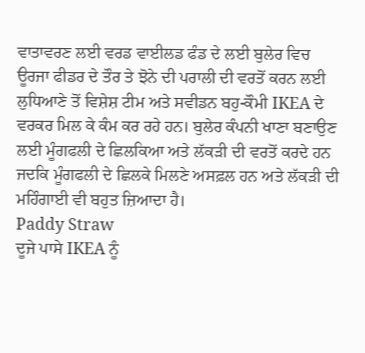ਵਾਤਾਵਰਣ ਲਈ ਵਰਡ ਵਾਈਲਡ ਫੰਡ ਦੇ ਲਈ ਬੁਲੇਰ ਵਿਚ ਊਰਜਾ ਫੀਡਰ ਦੇ ਤੌਰ ਤੇ ਝੋਨੇ ਦੀ ਪਰਾਲੀ ਦੀ ਵਰਤੋਂ ਕਰਨ ਲਈ ਲੁਧਿਆਣੇ ਤੋਂ ਵਿਸ਼ੇਸ਼ ਟੀਮ ਅਤੇ ਸਵੀਡਨ ਬਹੁ-ਕੌਮੀ IKEA ਦੇ ਵਰਕਰ ਮਿਲ ਕੇ ਕੰਮ ਕਰ ਰਹੇ ਹਨ। ਬੁਲੇਰ ਕੰਪਨੀ ਖਾਣਾ ਬਣਾਉਣ ਲਈ ਮੂੰਗਫਲੀ ਦੇ ਛਿਲਕਿਆ ਅਤੇ ਲੱਕੜੀ ਦੀ ਵਰਤੋਂ ਕਰਦੇ ਹਨ ਜਦਕਿ ਮੂੰਗਫਲੀ ਦੇ ਛਿਲਕੇ ਮਿਲਣੇ ਅਸਫ਼ਲ ਹਨ ਅਤੇ ਲੱਕੜੀ ਦੀ ਮਹਿੰਗਾਈ ਵੀ ਬਹੁਤ ਜ਼ਿਆਦਾ ਹੈ।
Paddy Straw
ਦੂਜੇ ਪਾਸੇ IKEA ਨੂੰ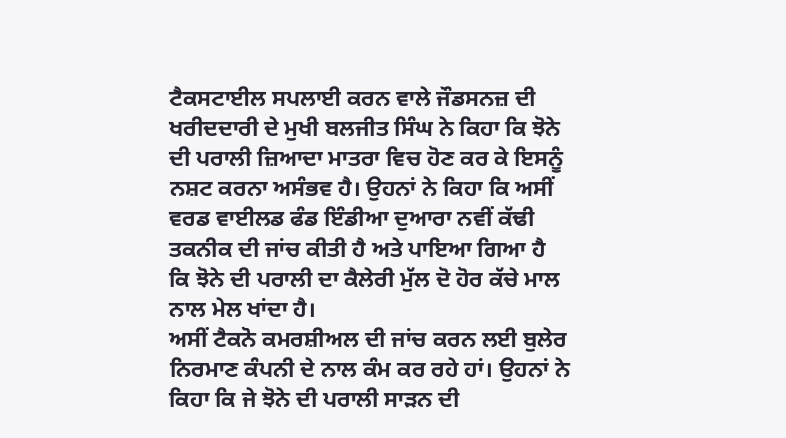ਟੈਕਸਟਾਈਲ ਸਪਲਾਈ ਕਰਨ ਵਾਲੇ ਜੌਡਸਨਜ਼ ਦੀ ਖਰੀਦਦਾਰੀ ਦੇ ਮੁਖੀ ਬਲਜੀਤ ਸਿੰਘ ਨੇ ਕਿਹਾ ਕਿ ਝੋਨੇ ਦੀ ਪਰਾਲੀ ਜ਼ਿਆਦਾ ਮਾਤਰਾ ਵਿਚ ਹੋਣ ਕਰ ਕੇ ਇਸਨੂੰ ਨਸ਼ਟ ਕਰਨਾ ਅਸੰਭਵ ਹੈ। ਉਹਨਾਂ ਨੇ ਕਿਹਾ ਕਿ ਅਸੀਂ ਵਰਡ ਵਾਈਲਡ ਫੰਡ ਇੰਡੀਆ ਦੁਆਰਾ ਨਵੀਂ ਕੱਢੀ ਤਕਨੀਕ ਦੀ ਜਾਂਚ ਕੀਤੀ ਹੈ ਅਤੇ ਪਾਇਆ ਗਿਆ ਹੈ ਕਿ ਝੋਨੇ ਦੀ ਪਰਾਲੀ ਦਾ ਕੈਲੇਰੀ ਮੁੱਲ ਦੋ ਹੋਰ ਕੱਚੇ ਮਾਲ ਨਾਲ ਮੇਲ ਖਾਂਦਾ ਹੈ।
ਅਸੀਂ ਟੈਕਨੋ ਕਮਰਸ਼ੀਅਲ ਦੀ ਜਾਂਚ ਕਰਨ ਲਈ ਬੁਲੇਰ ਨਿਰਮਾਣ ਕੰਪਨੀ ਦੇ ਨਾਲ ਕੰਮ ਕਰ ਰਹੇ ਹਾਂ। ਉਹਨਾਂ ਨੇ ਕਿਹਾ ਕਿ ਜੇ ਝੋਨੇ ਦੀ ਪਰਾਲੀ ਸਾੜਨ ਦੀ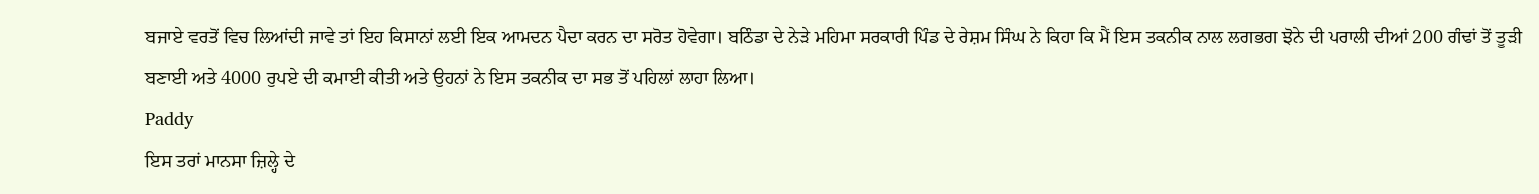ਬਜਾਏ ਵਰਤੋਂ ਵਿਚ ਲਿਆਂਦੀ ਜਾਵੇ ਤਾਂ ਇਹ ਕਿਸਾਨਾਂ ਲਈ ਇਕ ਆਮਦਨ ਪੈਦਾ ਕਰਨ ਦਾ ਸਰੋਤ ਹੋਵੇਗਾ। ਬਠਿੰਡਾ ਦੇ ਨੇੜੇ ਮਹਿਮਾ ਸਰਕਾਰੀ ਪਿੰਡ ਦੇ ਰੇਸ਼ਮ ਸਿੰਘ ਨੇ ਕਿਹਾ ਕਿ ਮੈਂ ਇਸ ਤਕਨੀਕ ਨਾਲ ਲਗਭਗ ਝੋਨੇ ਦੀ ਪਰਾਲੀ ਦੀਆਂ 200 ਗੰਢਾਂ ਤੋਂ ਤੂੜੀ ਬਣਾਈ ਅਤੇ 4000 ਰੁਪਏ ਦੀ ਕਮਾਈ ਕੀਤੀ ਅਤੇ ਉਹਨਾਂ ਨੇ ਇਸ ਤਕਨੀਕ ਦਾ ਸਭ ਤੋਂ ਪਹਿਲਾਂ ਲਾਹਾ ਲਿਆ।
Paddy
ਇਸ ਤਰਾਂ ਮਾਨਸਾ ਜ਼ਿਲ੍ਹੇ ਦੇ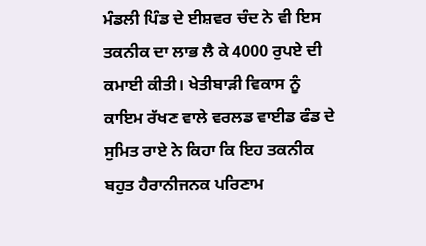ਮੰਡਲੀ ਪਿੰਡ ਦੇ ਈਸ਼ਵਰ ਚੰਦ ਨੇ ਵੀ ਇਸ ਤਕਨੀਕ ਦਾ ਲਾਭ ਲੈ ਕੇ 4000 ਰੁਪਏ ਦੀ ਕਮਾਈ ਕੀਤੀ। ਖੇਤੀਬਾੜੀ ਵਿਕਾਸ ਨੂੰ ਕਾਇਮ ਰੱਖਣ ਵਾਲੇ ਵਰਲਡ ਵਾਈਡ ਫੰਡ ਦੇ ਸੁਮਿਤ ਰਾਏ ਨੇ ਕਿਹਾ ਕਿ ਇਹ ਤਕਨੀਕ ਬਹੁਤ ਹੈਰਾਨੀਜਨਕ ਪਰਿਣਾਮ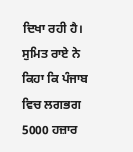ਦਿਖਾ ਰਹੀ ਹੈ। ਸੁਮਿਤ ਰਾਏ ਨੇ ਕਿਹਾ ਕਿ ਪੰਜਾਬ ਵਿਚ ਲਗਭਗ 5000 ਹਜ਼ਾਰ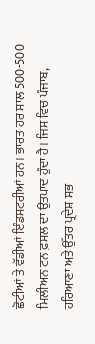ਛੋਟੀਆਂ ਤੇ ਵੱਡੀਆਂ ਇੰਡਸਟਰੀਆਂ ਹਨ। ਭਾਰਤ ਹਰ ਸਾਲ 500-500 ਮਿਲੀਅਨ ਟਨ ਫ਼ਸਲ ਦਾ ਉਤਪਾਦ ਹੁੰਦਾ ਹੈ। ਜਿਸ ਵਿਚ ਪੰਜਾਬ, ਹਰਿਆਣਾ ਅਤੇ ਉੱਤਰ ਪ੍ਰਦੇਸ਼ ਸਭ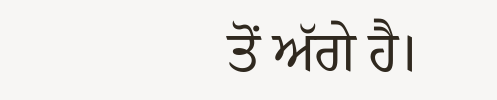ਤੋਂ ਅੱਗੇ ਹੈ।